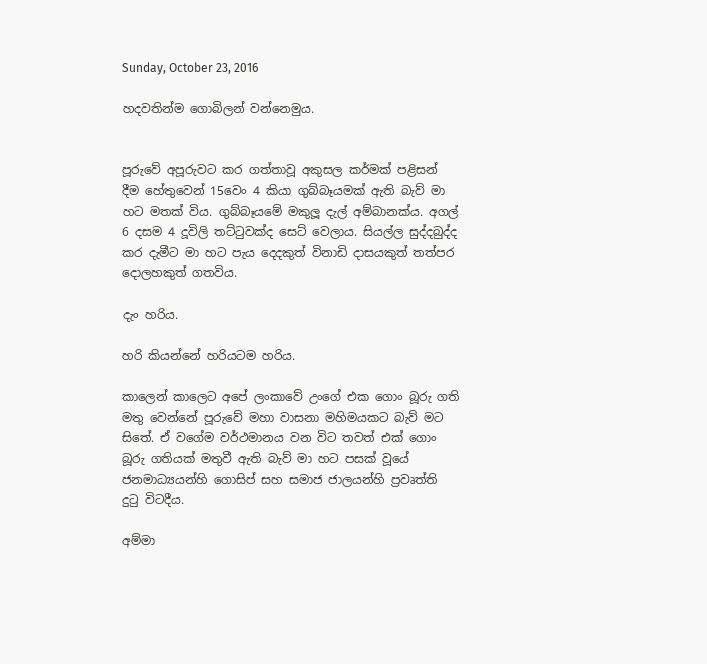Sunday, October 23, 2016

හදවතින්ම ගොබිලන් වන්නෙමුය.


පූරුවේ අපූරුවට කර ගත්තාවූ අකුසල කර්මක් පළිසන් දීම හේතුවෙන් 15වෙං 4 කියා ගුබ්බෑයමක් ඇති බැව් මා හට මතක් විය. ගුබ්බෑයමේ මකුලූ දැල් අම්බානක්ය. අගල් 6 දසම 4 දූවිලි තට්ටුවක්ද සෙට් වෙලාය. සියල්ල සුද්දබුද්ද කර දැමීට මා හට පැය දෙදකුත් විනාඩි දාසයකුත් තත්පර දොලහකුත් ගතවිය.

දැං හරිය.

හරි කියන්නේ හරියටම හරිය.

කාලෙන් කාලෙට අපේ ලංකාවේ උංගේ එක ගොං බූරු ගති මතු වෙන්නේ පූරුවේ මහා වාසනා මහිමයකට බැව් මට සිතේ. ඒ වගේම වර්ථමානය වන විට තවත් එක් ගොං බූරු ගතියක් මතුවී ඇති බැව් මා හට පසක් වූයේ ජනමාධ්‍යයන්හි ගොසිප් සහ සමාජ ජාලයන්හි ප්‍රවෘත්ති දුටු විටදීය.

අම්මා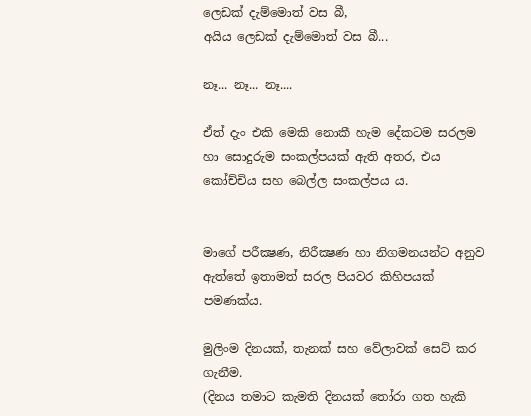ලෙඩක් දැම්මොත් වස බී,
අයිය ලෙඩක් දැම්මොත් වස බී...

නෑ... නෑ... නෑ....

ඒත් දැං එකි මෙකි නොකී හැම දේකටම සරලම හා සොදුරුම සංකල්පයක් ඇති අතර, එය කෝච්චිය සහ බෙල්ල සංකල්පය ය.


මාගේ පරීක්‍ෂණ, නිරීක්‍ෂණ හා නිගමනයන්ට අනුව ඇත්තේ ඉතාමත් සරල පියවර කිහිපයක් පමණක්ය.

මුලිංම දිනයක්, තැනක් සහ වේලාවක් සෙට් කර ගැනීම.
(දිනය තමාට කැමති දිනයක් තෝරා ගත හැකි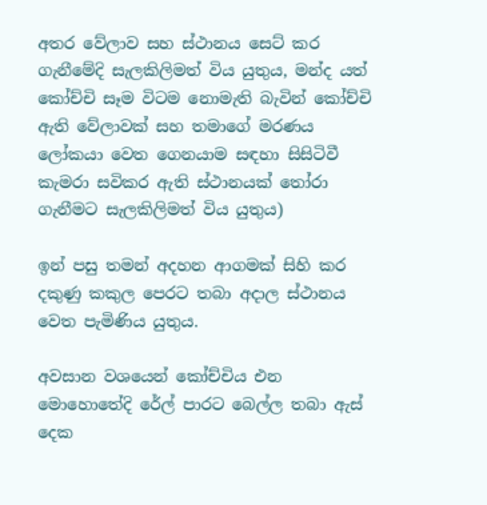අතර වේලාව සහ ස්ථානය සෙට් කර ගැනීමේදි සැලකිලිමත් විය යුතුය, මන්ද යත් කෝච්චි සෑම විටම නොමැති බැවින් කෝච්චි ඇති වේලාවක් සහ තමාගේ මරණය ලෝකයා වෙත ගෙනයාම සඳහා සිසිටිවී කැමරා සවිකර ඇති ස්ථානයක් තෝරා ගැනීමට සැලකිලිමත් විය යුතුය)

ඉන් පසු තමන් අදහන ආගමක් සිහි කර දකුණු කකුල පෙරට තබා අදාල ස්ථානය වෙත පැමිණිය යුතුය.

අවසාන වශයෙන් කෝච්චිය එන මොහොතේදි රේල් පාරට බෙල්ල තබා ඇස් දෙක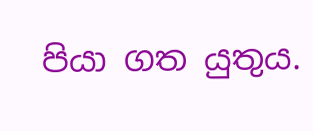පියා ගත යුතුය.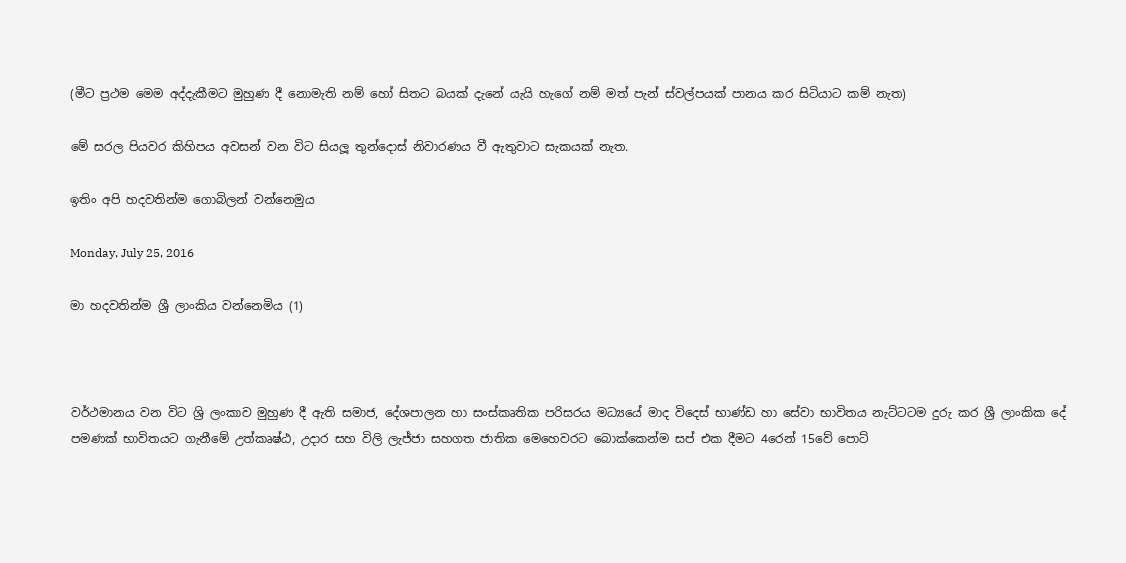(මීට ප්‍රථම මෙම අද්දැකීමට මුහුණ දී නොමැති නම් හෝ සිතට බයක් දැනේ යැයි හැගේ නම් මත් පැන් ස්වල්පයක් පානය කර සිටියාට කම් නැත)

මේ සරල පියවර කිහිපය අවසන් වන විට සියලූ තුන්දොස් නිවාරණය වී ඇතුවාට සැකයක් නැත.

ඉතිං අපි හදවතින්ම ගොබිලන් වන්නෙමුය

Monday, July 25, 2016

මා හදවතින්ම ශ්‍රී ලාංකිය වන්නෙමිය (1)



වර්ථමානය වන විට ශ්‍රි ලංකාව මුහුණ දී ඇති සමාජ, දේශපාලන හා සංස්කෘතික පරිසරය මධ්‍යයේ මාද විදෙස් භාණ්ඩ හා සේවා භාවිතය නැට්ටටම දුරු කර ශ්‍රී ලාංකික දේ පමණක් භාවිතයට ගැනීමේ උත්කෘෂ්ඨ, උදාර සහ විලි ලැජ්ජා සහගත ජාතික මෙහෙවරට බොක්කෙන්ම සප් එක දීමට 4රෙන් 15වේ පොට්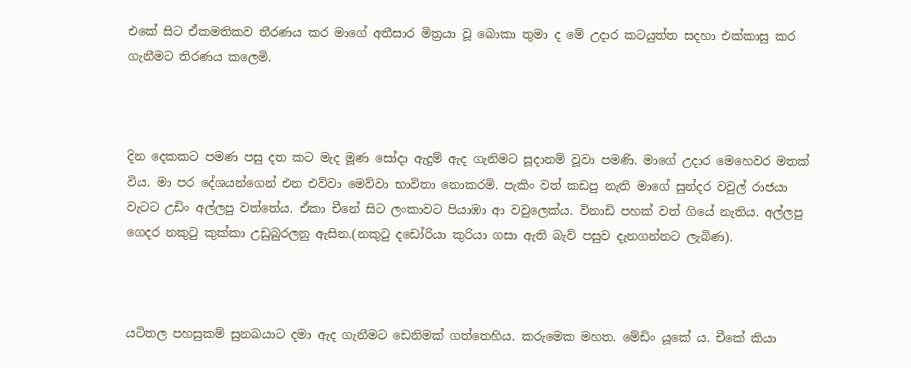එකේ සිට ඒකමතිකව තීරණය කර මාගේ අතීසාර මිත්‍රයා වූ බොකා තුමා ද මේ උදාර කටයුත්ත සදහා එක්කාසු කර ගැනීමට තිරණය කලෙමි.



දින දෙකකට පමණ පසු දත කට මැද මූණ සෝදා ඇදුම් ඇද ගැනිමට සූදානම් වූවා පමණි. මාගේ උදාර මෙහෙවර මතක් විය. මා පර දේශයන්ගෙන් එන එව්වා මෙව්වා භාවිතා නොකරමි. පැකිං වත් කඩපු නැති මාගේ සුන්දර වවුල් රාජයා වැටට උඩිං අල්ලපු වත්තේය. ඒකා චීනේ සිට ලංකාවට පියාඹා ආ වවුලෙක්ය. විනාඩි පහක් වත් ගියේ නැතිය. අල්ලපු ගෙදර නකුටු කුක්කා උඩුබුරලනු ඇසින.(නකුටු දඩෝරියා කුරියා ගසා ඇති බැව් පසුව දැනගන්නට ලැබිණ).



යටිතල පහසුකම් සුනඛයාට දමා ඇද ගැනීමට ඩෙනිමක් ගත්තෙහිය. කරුමෙක මහත. මේඩිං යූකේ ය. චීකේ කියා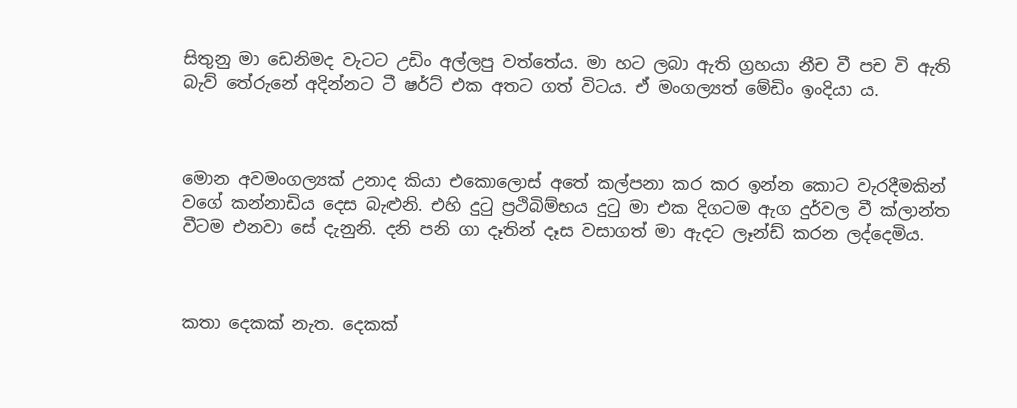සිතුනු මා ඩෙනිමද වැටට උඩිං අල්ලපු වත්තේය. මා හට ලබා ඇති ග්‍රහයා නීච වී පච වි ඇති බැව් තේරුනේ අදින්නට ටී ෂර්ට් එක අතට ගත් විටය. ඒ මංගල්‍යත් මේඩිං ඉංදියා ය.



මොන අවමංගල්‍යක් උනාද කියා එකොලොස් අතේ කල්පනා කර කර ඉන්න කොට වැරදීමකින් වගේ කන්නාඩිය දෙස බැළුනි. එහි දුටු ප්‍රථිබිම්භය දුටු මා එක දිගටම ඇග දුර්වල වී ක්ලාන්ත වීටම එනවා සේ දැනුනි. දනි පනි ගා දෑතින් දෑස වසාගත් මා ඇදට ලෑන්ඩ් කරන ලද්දෙමිය.



කතා දෙකක් නැත. දෙකක්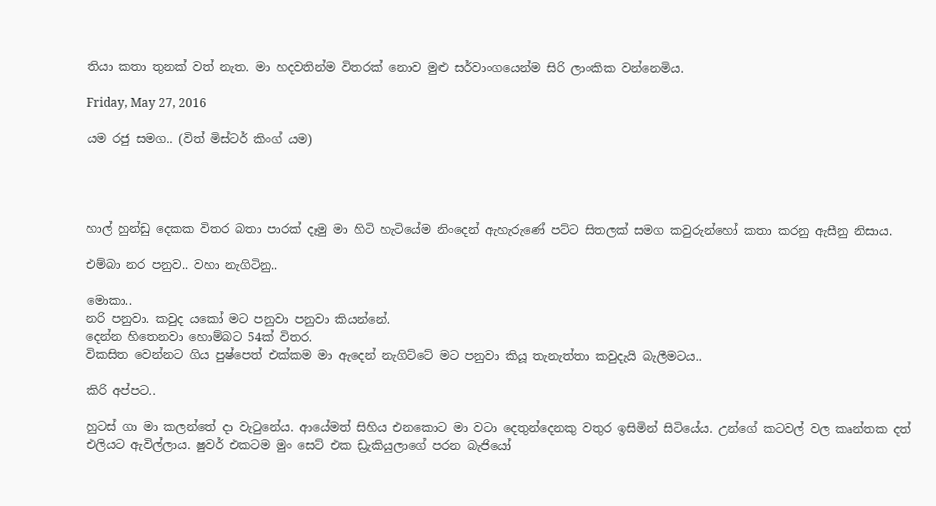තියා කතා තුනක් වත් නැත. මා හදවතින්ම විතරක් නොව මුළු සර්වාංගයෙන්ම සිරි ලාංකික වන්නෙමිය.

Friday, May 27, 2016

යම රජු සමග.. (විත් මිස්ටර් කිංග් යම)




හාල් හුන්ඩු දෙකක විතර බතා පාරක් දෑමු මා හිටි හැටියේම නිංදෙන් ඇහැරුණේ පට්ට සිතලක් සමග කවුරුන්හෝ කතා කරනු ඇසීනු නිසාය.

එම්බා නර පනුව.. වහා නැගිටිනු..

මොකා..
නරි පනුවා. කවුද යකෝ මට පනුවා පනුවා කියන්නේ.
දෙන්න හිතෙනවා හොම්බට 54ක් විතර.
විකසිත වෙන්නට ගිය පුෂ්පෙත් එක්කම මා ඇදෙන් නැගිට්ටේ මට පනුවා කියූ තැනැත්තා කවුදැයි බැලීමටය..

කිරි අප්පට..

හුටස් ගා මා කලන්තේ දා වැටුනේය. ආයේමත් සිහිය එනකොට මා වටා දෙතුන්දෙනකු වතුර ඉසිමින් සිටියේය. උන්ගේ කටවල් වල කෘන්තක දත් එලියට ඇවිල්ලාය. ෂුවර් එකටම මුං සෙට් එක ඩ්‍රැකියුලාගේ පරන බැජියෝ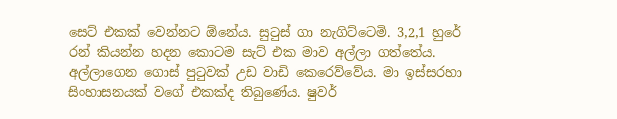සෙට් එකක් වෙන්නට ඕනේය. සුටුස් ගා නැගිට්ටෙමි. 3,2,1 හුරේ රන් කියන්න හදන කොටම සැට් එක මාව අල්ලා ගත්තේය. අල්ලාගෙන ගොස් පුටුවක් උඩ වාඩි කෙරෙව්වේය. මා ඉස්සරහා සිංහාසනයක් වගේ එකක්ද තිබුණේය. ෂුවර්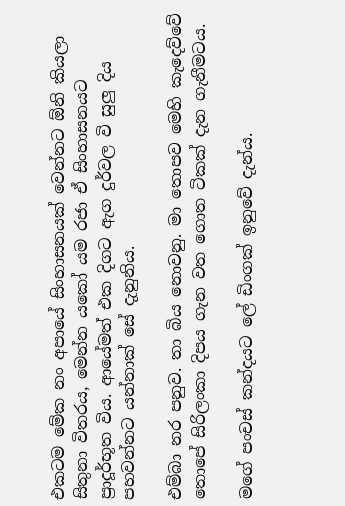එකටම මේක නං අපායේ සිංහාසනයක් වෙන්නට ඕනි කියලා සිතුනා විතරය, මෙන්න යකෝ යම රජා ඒ සිංහාසනයට ප්‍රාදූර්භූත විය. ආයේමත් එක දිගට ඇග දුර්වල වි සුලු දිය පහවන්නට යන්නාක් සේ දැනුනිය.

එම්බා නර පනුව. තා බිය නොවනු. මා තොපව මෙහි කැදෙව්වේ තොපේ සිරිලංකා දිපය ගැන වත ගොත ටිකක් දැන ගැනීමටය.

මගේ පංචස් කන්දයට ලේ ඩිංගක් ඉනුවේ දැන්ය.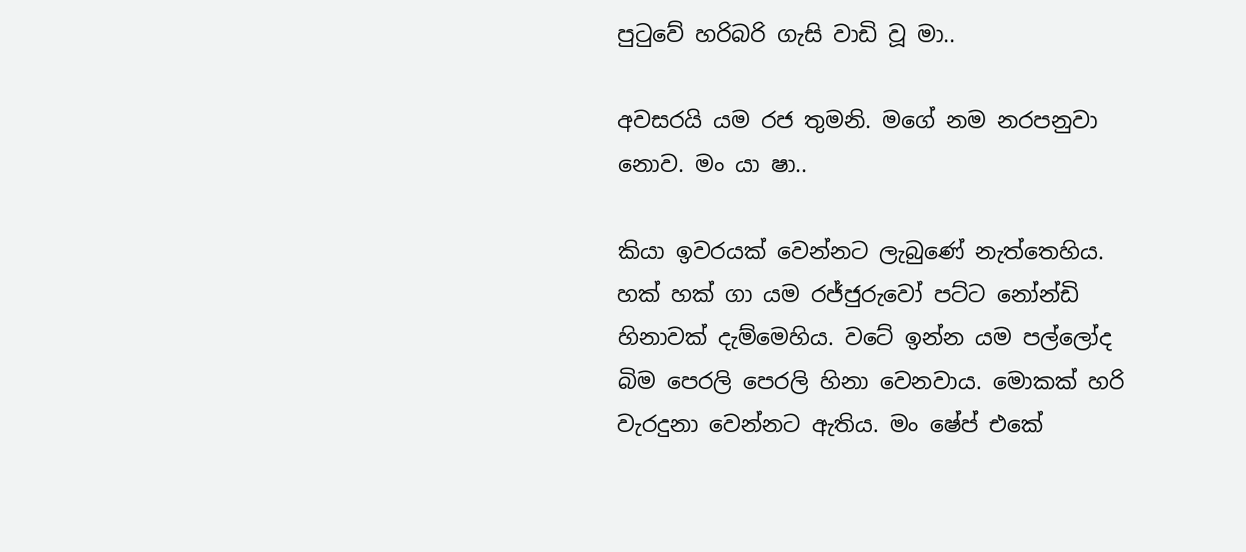පුටුවේ හරිබරි ගැසි වාඩි වූ මා..

අවසරයි යම රජ තුමනි. මගේ නම නරපනුවා නොව. මං යා ෂා..

කියා ඉවරයක් වෙන්නට ලැබුණේ නැත්තෙහිය. හක් හක් ගා යම රජ්ජුරුවෝ පට්ට නෝන්ඩි හිනාවක් දැම්මෙහිය. වටේ ඉන්න යම පල්ලෝද බිම පෙරලි පෙරලි හිනා වෙනවාය. මොකක් හරි වැරදුනා වෙන්නට ඇතිය. මං ෂේප් එකේ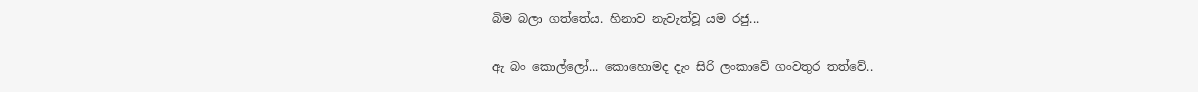බිම බලා ගත්තේය. හිනාව නැවැත්වූ යම රජු...

ඇ බං කොල්ලෝ... කොහොමද දැං සිරි ලංකාවේ ගංවතුර තත්වේ..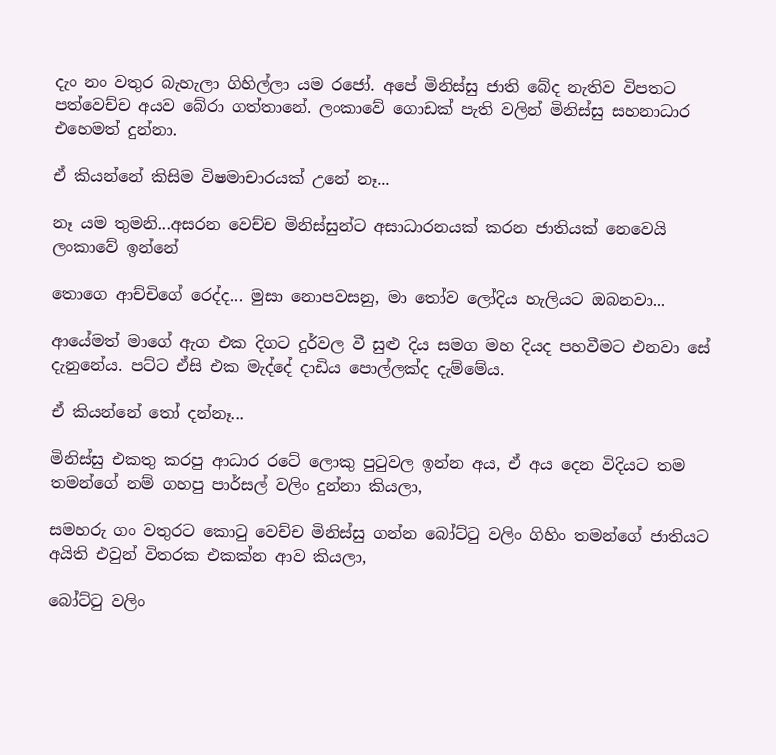දැං නං වතුර බැහැලා ගිහිල්ලා යම රජෝ. අපේ මිනිස්සු ජාති බේද නැතිව විපතට පත්වෙච්ච අයව බේරා ගත්තානේ. ලංකාවේ ගොඩක් පැති වලින් මිනිස්සු සහනාධාර එහෙමත් දුන්නා.

ඒ කියන්නේ කිසිම විෂමාචාරයක් උනේ නෑ...

නෑ යම තුමනි...අසරන වෙච්ච මිනිස්සුන්ට අසාධාරනයක් කරන ජාතියක් නෙවෙයි ලංකාවේ ඉන්නේ

තොගෙ ආච්චිගේ රෙද්ද... මුසා නොපවසනු, මා තෝව ලෝදිය හැලියට ඔබනවා...

ආයේමත් මාගේ ඇග එක දිගට දුර්වල වී සුළු දිය සමග මහ දියද පහවීමට එනවා සේ දැනුනේය. පට්ට ඒසි එක මැද්දේ දාඩිය පොල්ලක්ද දැම්මේය.

ඒ කියන්නේ තෝ දන්නෑ...

මිනිස්සු එකතු කරපු ආධාර රටේ ලොකු පුටුවල ඉන්න අය, ඒ අය දෙන විදියට තම තමන්ගේ නම් ගහපු පාර්සල් වලිං දුන්නා කියලා,

සමහරු ගං වතුරට කොටු වෙච්ච මිනිස්සු ගන්න බෝට්ටු වලිං ගිහිං තමන්ගේ ජාතියට අයිති එවුන් විතරක එකක්න ආව කියලා,

බෝට්ටු වලිං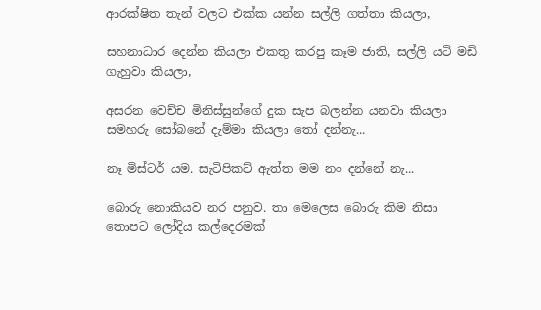ආරක්ෂිත තැන් වලට එක්ක යන්න සල්ලි ගත්තා කියලා,

සහනාධාර දෙන්න කියලා එකතු කරපු කෑම ජාති, සල්ලි යටි මඩි ගැහුවා කියලා,

අසරන වෙච්ච මිනිස්සුන්ගේ දුක සැප බලන්න යනවා කියලා සමහරු සෝබනේ දැම්මා කියලා තෝ දන්නැ...

නෑ මිස්ටර් යම. සැටිපිකට් ඇත්ත මම නං දන්නේ නැ...

බොරු නොකියව නර පනුව. තා මෙලෙස බොරු කිම නිසා තොපට ලෝදිය කල්දෙරමක්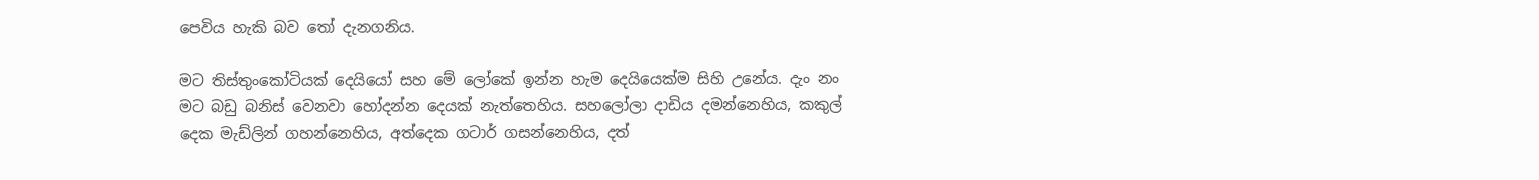පෙවිය හැකි බව තෝ දැනගනිය.

මට තිස්තුංකෝටියක් දෙයියෝ සහ මේ ලෝකේ ඉන්න හැම දෙයියෙක්ම සිහි උනේය. දැං නං මට බඩු බනිස් වෙනවා හෝදන්න දෙයක් නැත්තෙහිය. සහලෝලා දාඩිය දමන්නෙහිය, කකුල් දෙක මැඩ්ලින් ගහන්නෙහිය, අත්දෙක ගටාර් ගසන්නෙහිය, දත්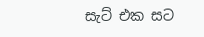සැට් එක සට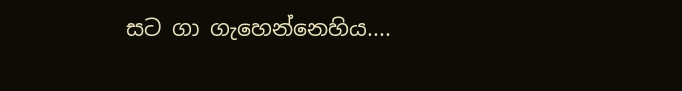සට ගා ගැහෙන්නෙහිය....